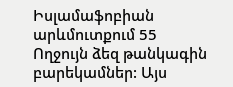Իսլամաֆոբիան արևմուտքում 55
Ողջույն ձեզ թանկագին բարեկամներ: Այս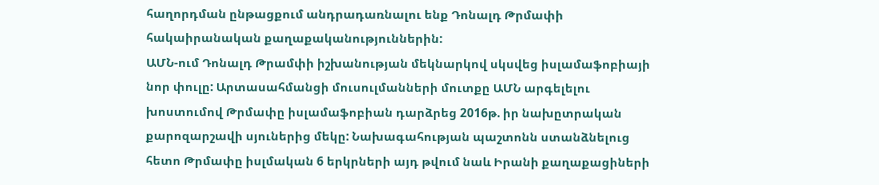հաղորդման ընթացքում անդրադառնալու ենք Դոնալդ Թրմափի հակաիրանական քաղաքականություններին:
ԱՄՆ-ում Դոնալդ Թրամփի իշխանության մեկնարկով սկսվեց իսլամաֆոբիայի նոր փուլը: Արտասահմանցի մուսուլմանների մուտքը ԱՄՆ արգելելու խոստումով Թրմափը իսլամաֆոբիան դարձրեց 2016թ. իր նախըտրական քարոզարշավի սյուներից մեկը: Նախագահության պաշտոնն ստանձնելուց հետո Թրմափը իսլմական 6 երկրների այդ թվում նաև Իրանի քաղաքացիների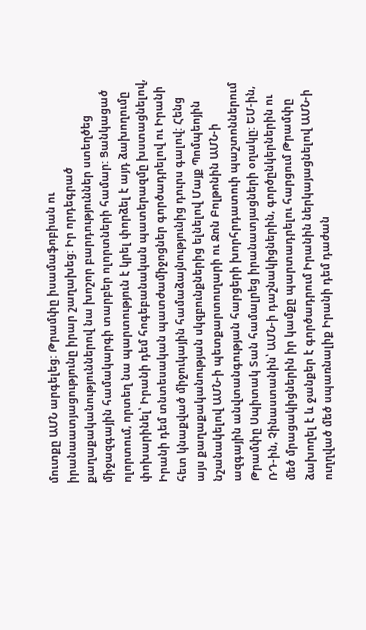մուտքը ԱՄՆ արգելեց: Թրամփը իսամաֆոբիան ու իրանաատյացությունը իրար շաղախեց: Իր որդեգրած քաղաքականություններով նա խոշոր բարդություններ ստեղծեց միջազգային համակարգի տարբեր ոլորտների համար: Ցանկացած ոլորտում, որտեղ նա պարտություն է կրել փորձել է այդ ձախողումը փոխարինել՝ Իրանի դեմ հոգեբանական պատերազմը խստացնելով, Իրանի դեմ տնտեսական պատժամիջոցներ գործադրելով ու Իրանի հետ կնաքված միջուկային համաձայնությունից դուրս գալով: Հենց այս քաղաքականության սկզբունքներից ելնելով Մայք Պոմպեոյին նշանակելով ԱՄՆ-ի պետքարտուղարի ու Ջոն Բոլթոնին ԱՄՆ-ի ազգային անվտանգության հարցերի խորհրդատուի պաշտոններում Թրամփը Սպիտակ Տան համալրեց իրանատյացների օղակը: ԵՄ-ին, ՌԴ-ին, Չինաստանին՝ ԱՄՆ-ի դաշնակիցներին, գործընկերներին ու մեծ մրացակիցներին իր կամքը պարտադրելու հարցում Թրամփը ձախողել է և ջանքեր է գործադրում Իրանին ներկայացնելով ԱՄՆ-ի ուղղված մեծ սպառնալիք Իրանի դեմ դաժան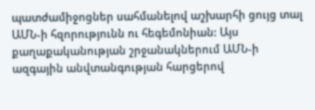պատժամիջոցներ սահմանելով աշխարհի ցույց տալ ԱՄՆ-ի հզորությունն ու հեգեմոնիան: Այս քաղաքականության շրջանակներում ԱՄՆ-ի ազգային անվտանգության հարցերով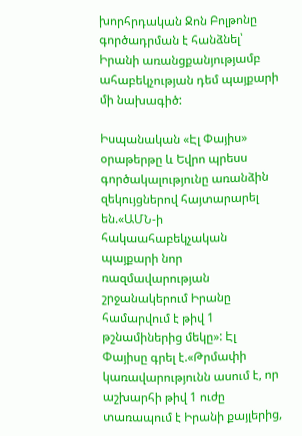խորհրդական Ջոն Բոլթոնը գործադրման է հանձնել՝ Իրանի առանցքանյությամբ ահաբեկչության դեմ պայքարի մի նախագիծ:

Իսպանական «Էլ Փայիս» օրաթերթը և Եվրո պրեսս գործակալությունը առանձին զեկույցներով հայտարարել են.«ԱՄՆ-ի հակաահաբեկչական պայքարի նոր ռազմավարության շրջանակերում Իրանը համարվում է թիվ 1 թշնամիներից մեկը»: Էլ Փայիսը գրել է.«Թրմափի կառավարությունն ասում է, որ աշխարհի թիվ 1 ուժը տառապում է Իրանի քայլերից,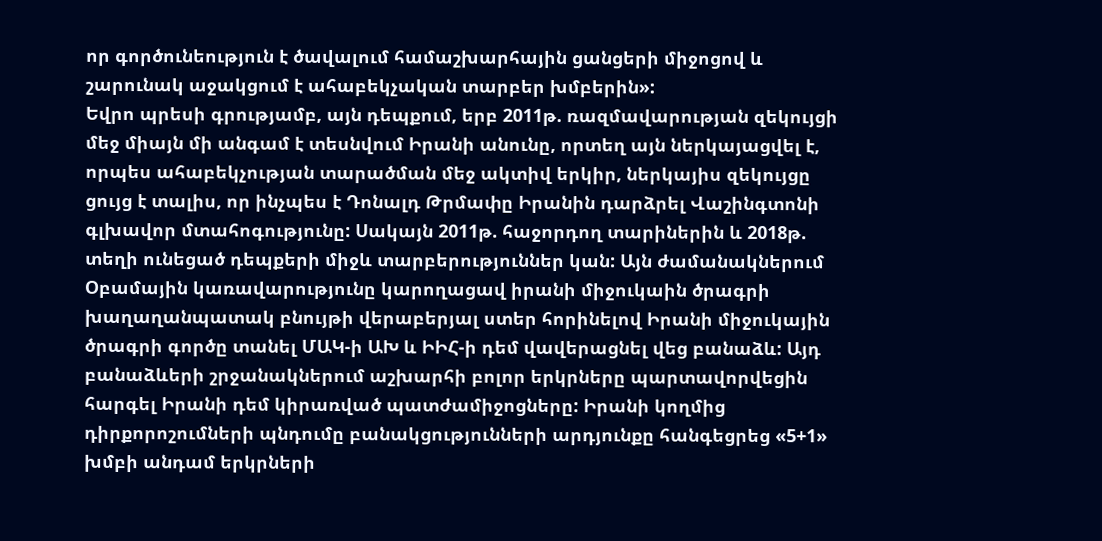որ գործունեություն է ծավալում համաշխարհային ցանցերի միջոցով և շարունակ աջակցում է ահաբեկչական տարբեր խմբերին»:
Եվրո պրեսի գրությամբ, այն դեպքում, երբ 2011թ. ռազմավարության զեկույցի մեջ միայն մի անգամ է տեսնվում Իրանի անունը, որտեղ այն ներկայացվել է, որպես ահաբեկչության տարածման մեջ ակտիվ երկիր, ներկայիս զեկույցը ցույց է տալիս, որ ինչպես է Դոնալդ Թրմափը Իրանին դարձրել Վաշինգտոնի գլխավոր մտահոգությունը: Սակայն 2011թ. հաջորդող տարիներին և 2018թ. տեղի ունեցած դեպքերի միջև տարբերություններ կան: Այն ժամանակներում Օբամային կառավարությունը կարողացավ իրանի միջուկաին ծրագրի խաղաղանպատակ բնույթի վերաբերյալ ստեր հորինելով Իրանի միջուկային ծրագրի գործը տանել ՄԱԿ-ի ԱԽ և ԻԻՀ-ի դեմ վավերացնել վեց բանաձև: Այդ բանաձևերի շրջանակներում աշխարհի բոլոր երկրները պարտավորվեցին հարգել Իրանի դեմ կիրառված պատժամիջոցները: Իրանի կողմից դիրքորոշումների պնդումը բանակցությունների արդյունքը հանգեցրեց «5+1» խմբի անդամ երկրների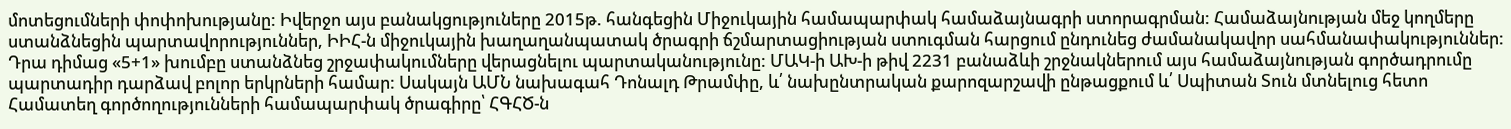մոտեցումների փոփոխությանը: Իվերջո այս բանակցություները 2015թ. հանգեցին Միջուկային համապարփակ համաձայնագրի ստորագրման: Համաձայնության մեջ կողմերը ստանձնեցին պարտավորություններ, ԻԻՀ-ն միջուկային խաղաղանպատակ ծրագրի ճշմարտացիության ստուգման հարցում ընդունեց ժամանակավոր սահմանափակություններ: Դրա դիմաց «5+1» խումբը ստանձնեց շրջափակումները վերացնելու պարտականությունը: ՄԱԿ-ի ԱԽ-ի թիվ 2231 բանաձևի շրջնակներում այս համաձայնության գործադրումը պարտադիր դարձավ բոլոր երկրների համար: Սակայն ԱՄՆ նախագահ Դոնալդ Թրամփը, և՛ նախընտրական քարոզարշավի ընթացքում և՛ Սպիտան Տուն մտնելուց հետո Համատեղ գործողությունների համապարփակ ծրագիրը՝ ՀԳՀԾ-ն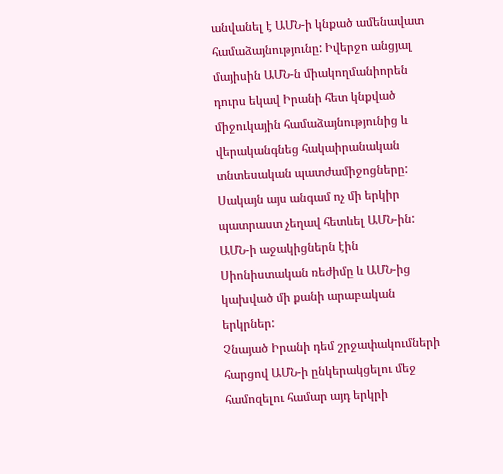անվանել է ԱՄՆ-ի կնքած ամենավատ համաձայնությունը: Իվերջո անցյալ մայիսին ԱՄՆ-ն միակողմանիորեն դուրս եկավ Իրանի հետ կնքված միջուկային համաձայնությունից և վերականգնեց հակաիրանական տնտեսական պատժամիջոցները: Սակայն այս անգամ ոչ մի երկիր պատրաստ չեղավ հետևել ԱՄՆ-ին: ԱՄՆ-ի աջակիցներն էին Սիոնիստական ռեժիմը և ԱՄՆ-ից կախված մի քանի արաբական երկրներ:
Չնայած Իրանի դեմ շրջափակումների հարցով ԱՄՆ-ի ընկերակցելու մեջ համոզելու համար այդ երկրի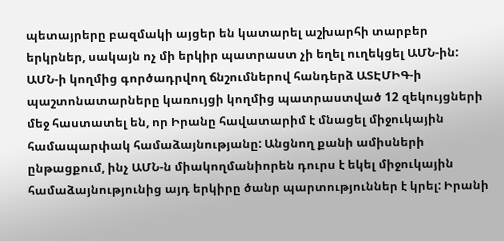պետայրերը բազմակի այցեր են կատարել աշխարհի տարբեր երկրներ, սակայն ոչ մի երկիր պատրաստ չի եղել ուղեկցել ԱՄՆ-ին: ԱՄՆ-ի կողմից գործադրվող ճնշումներով հանդերձ ԱՏԷՄԻԳ-ի պաշտոնատարները կառույցի կողմից պատրաստված 12 զեկույցների մեջ հաստատել են, որ Իրանը հավատարիմ է մնացել միջուկային համապարփակ համաձայնությանը: Անցնող քանի ամիսների ընթացքում, ինչ ԱՄՆ-ն միակողմանիորեն դուրս է եկել միջուկային համաձայնությունից այդ երկիրը ծանր պարտություններ է կրել: Իրանի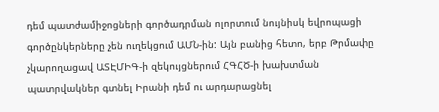դեմ պատժամիջոցների գործադրման ոլորտում նույնիսկ եվրոպացի գործընկերները չեն ուղեկցում ԱՄՆ-ին: Այն բանից հետո, երբ Թրմափը չկարողացավ ԱՏԷՄԻԳ-ի զեկույցներում ՀԳՀԾ-ի խախտման պատրվակներ գտնել Իրանի դեմ ու արդարացնել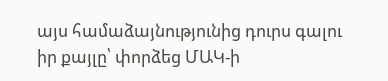այս համաձայնությունից դուրս գալու իր քայլը՝ փորձեց ՄԱԿ-ի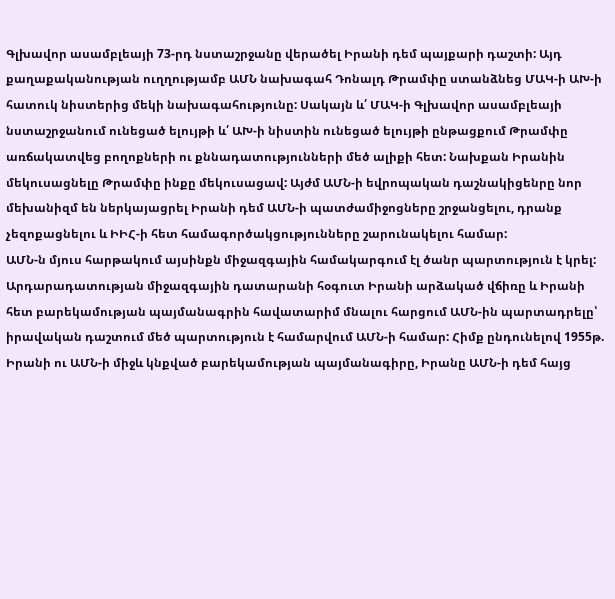Գլխավոր ասամբլեայի 73-րդ նստաշրջանը վերածել Իրանի դեմ պայքարի դաշտի: Այդ քաղաքականության ուղղությամբ ԱՄՆ նախագահ Դոնալդ Թրամփը ստանձնեց ՄԱԿ-ի ԱԽ-ի հատուկ նիստերից մեկի նախագահությունը: Սակայն և՛ ՄԱԿ-ի Գլխավոր ասամբլեայի նստաշրջանում ունեցած ելույթի և՛ ԱԽ-ի նիստին ունեցած ելույթի ընթացքում Թրամփը առճակատվեց բողոքների ու քննադատությունների մեծ ալիքի հետ: Նախքան Իրանին մեկուսացնելը Թրամփը ինքը մեկուսացավ: Այժմ ԱՄՆ-ի եվրոպական դաշնակիցենրը նոր մեխանիզմ են ներկայացրել Իրանի դեմ ԱՄՆ-ի պատժամիջոցները շրջանցելու, դրանք չեզոքացնելու և ԻԻՀ-ի հետ համագործակցությունները շարունակելու համար:
ԱՄՆ-ն մյուս հարթակում այսինքն միջազգային համակարգում էլ ծանր պարտություն է կրել: Արդարադատության միջազգային դատարանի հօգուտ Իրանի արձակած վճիռը և Իրանի հետ բարեկամության պայմանագրին հավատարիմ մնալու հարցում ԱՄՆ-ին պարտադրելը՝ իրավական դաշտում մեծ պարտություն է համարվում ԱՄՆ-ի համար: Հիմք ընդունելով 1955թ. Իրանի ու ԱՄՆ-ի միջև կնքված բարեկամության պայմանագիրը, Իրանը ԱՄՆ-ի դեմ հայց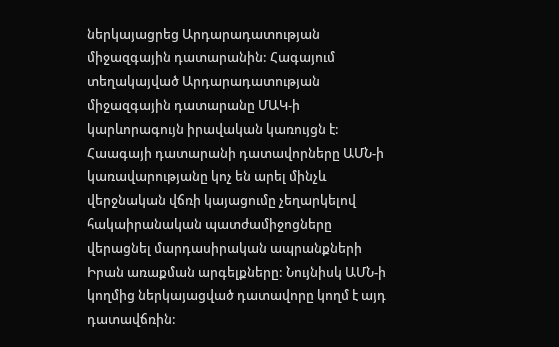ներկայացրեց Արդարադատության միջազգային դատարանին: Հագայում տեղակայված Արդարադատության միջազգային դատարանը ՄԱԿ-ի կարևորագույն իրավական կառույցն է: Հաագայի դատարանի դատավորները ԱՄՆ-ի կառավարությանը կոչ են արել մինչև վերջնական վճռի կայացումը չեղարկելով հակաիրանական պատժամիջոցները վերացնել մարդասիրական ապրանքների Իրան առաքման արգելքները: Նույնիսկ ԱՄՆ-ի կողմից ներկայացված դատավորը կողմ է այդ դատավճռին: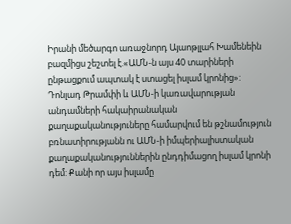Իրանի մեծարգո առաջնորդ Այաոթլլահ Խամենեին բազմիցս շեշտել է.«ԱՄՆ-ն այս 40 տարիների ընթացքում ապտակ է ստացել իսլամ կրոնից»: Դոնլադ Թրամփի և ԱՄՆ-ի կառավարության անդամների հակաիրանական քաղաքականություները համարվում են թշնամություն բռնատիրությանն ու ԱՄՆ-ի իմպերիալիստական քաղաքականություններին ընդդիմացող իսլամ կրոնի դեմ: Քանի որ այս իսլամը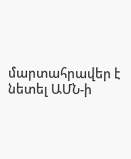մարտահրավեր է նետել ԱՄՆ-ի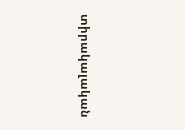տիրակալական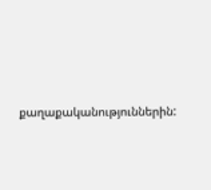քաղաքականություններին: